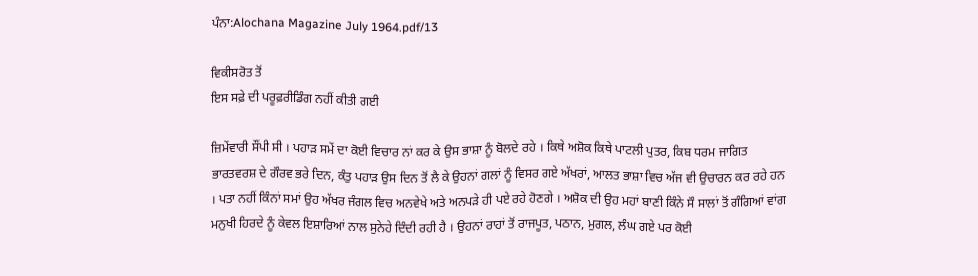ਪੰਨਾ:Alochana Magazine July 1964.pdf/13

ਵਿਕੀਸਰੋਤ ਤੋਂ
ਇਸ ਸਫ਼ੇ ਦੀ ਪਰੂਫ਼ਰੀਡਿੰਗ ਨਹੀਂ ਕੀਤੀ ਗਈ

ਜ਼ਿਮੇਂਵਾਰੀ ਸੌਂਪੀ ਸੀ । ਪਹਾੜ ਸਮੇਂ ਦਾ ਕੋਈ ਵਿਚਾਰ ਨਾਂ ਕਰ ਕੇ ਉਸ ਭਾਸ਼ਾ ਨੂੰ ਬੋਲਦੇ ਰਹੇ । ਕਿਥੇ ਅਸ਼ੋਕ ਕਿਥੇ ਪਾਟਲੀ ਪੁਤਰ, ਕਿਬ ਧਰਮ ਜਾਗਿਤ ਭਾਰਤਵਰਸ਼ ਦੇ ਗੌਰਵ ਭਰੇ ਦਿਨ, ਕੰਤੁ ਪਹਾੜ ਉਸ ਦਿਨ ਤੋਂ ਲੈ ਕੇ ਉਹਨਾਂ ਗਲਾਂ ਨੂੰ ਵਿਸਰ ਗਏ ਅੱਖਰਾਂ, ਆਲਤ ਭਾਸ਼ਾ ਵਿਚ ਅੱਜ ਵੀ ਉਚਾਰਨ ਕਰ ਰਹੇ ਹਨ । ਪਤਾ ਨਹੀਂ ਕਿੰਨਾਂ ਸਮਾਂ ਉਹ ਅੱਖਰ ਜੰਗਲ ਵਿਚ ਅਨਵੇਖੇ ਅਤੇ ਅਨਪੜੇ ਹੀ ਪਏ ਰਹੇ ਹੋਣਗੇ । ਅਸ਼ੋਕ ਦੀ ਉਹ ਮਹਾਂ ਬਾਣੀ ਕਿੰਨੇ ਸੌ ਸਾਲਾਂ ਤੋਂ ਗੰਗਿਆਂ ਵਾਂਗ ਮਨੁਖੀ ਹਿਰਦੇ ਨੂੰ ਕੇਵਲ ਇਸ਼ਾਰਿਆਂ ਨਾਲ ਸੁਨੇਹੇ ਦਿੰਦੀ ਰਹੀ ਹੈ । ਉਹਨਾਂ ਰਾਹਾਂ ਤੋਂ ਰਾਜਪੂਤ, ਪਠਾਨ, ਮੁਗਲ, ਲੰਘ ਗਏ ਪਰ ਕੋਈ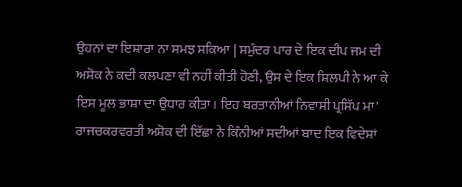ਉਹਨਾਂ ਦਾ ਇਸ਼ਾਰਾ ਨਾ ਸਮਝ ਸਕਿਆ | ਸਮੁੰਦਰ ਪਾਰ ਦੇ ਇਕ ਦੀਪ ਜਮ ਦੀ ਅਸ਼ੋਕ ਨੇ ਕਦੀ ਕਲਪਣਾ ਵੀ ਨਹੀਂ ਕੀਤੀ ਹੋਣੀ, ਉਸ ਦੇ ਇਕ ਸ਼ਿਲਪੀ ਨੇ ਆ ਕੇ ਇਸ ਮੂਲ ਭਾਸ਼ਾ ਦਾ ਉਧਾਰ ਕੀਤਾ। ਇਹ ਬਰਤਾਨੀਆਂ ਨਿਵਾਸੀ ਪ੍ਰਸਿੱਪ ਮਾ' ਰਾਜਚਕਰਵਰਤੀ ਅਸ਼ੋਕ ਦੀ ਇੱਛਾ ਨੇ ਕਿੰਨੀਆਂ ਸਦੀਆਂ ਬਾਦ ਇਕ ਵਿਦੇਸ਼ਾਂ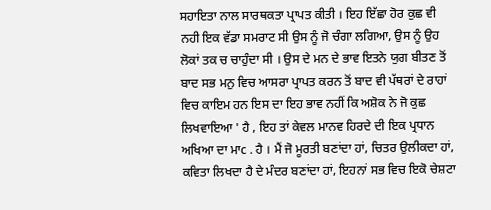ਸਹਾਇਤਾ ਨਾਲ ਸਾਰਥਕਤਾ ਪ੍ਰਾਪਤ ਕੀਤੀ । ਇਹ ਇੱਛਾ ਹੋਰ ਕੁਛ ਵੀ ਨਹੀ ਇਕ ਵੱਡਾ ਸਮਰਾਟ ਸੀ ਉਸ ਨੂੰ ਜੋ ਚੰਗਾ ਲਗਿਆ, ਉਸ ਨੂੰ ਉਹ ਲੋਕਾਂ ਤਕ ਚ ਚਾਹੁੰਦਾ ਸੀ । ਉਸ ਦੇ ਮਨ ਦੇ ਭਾਵ ਇਤਨੇ ਯੁਗ ਬੀਤਣ ਤੋਂ ਬਾਦ ਸਭ ਮਨੁ ਵਿਚ ਆਸਰਾ ਪ੍ਰਾਪਤ ਕਰਨ ਤੋਂ ਬਾਦ ਵੀ ਪੱਥਰਾਂ ਦੇ ਰਾਹਾਂ ਵਿਚ ਕਾਇਮ ਹਨ ਇਸ ਦਾ ਇਹ ਭਾਵ ਨਹੀਂ ਕਿ ਅਸ਼ੋਕ ਨੇ ਜੋ ਕੁਛ ਲਿਖਵਾਇਆ ' ਹੈ , ਇਹ ਤਾਂ ਕੇਵਲ ਮਾਨਵ ਹਿਰਦੇ ਦੀ ਇਕ ਪ੍ਰਧਾਨ ਅਖਿਆ ਦਾ ਮਾc . ਹੈ । ਮੈਂ ਜੋ ਮੂਰਤੀ ਬਣਾਂਦਾ ਹਾਂ, ਚਿਤਰ ਉਲੀਕਦਾ ਹਾਂ, ਕਵਿਤਾ ਲਿਖਦਾ ਹੈ ਦੇ ਮੰਦਰ ਬਣਾਂਦਾ ਹਾਂ, ਇਹਨਾਂ ਸਭ ਵਿਚ ਇਕੋ ਚੇਸ਼ਟਾ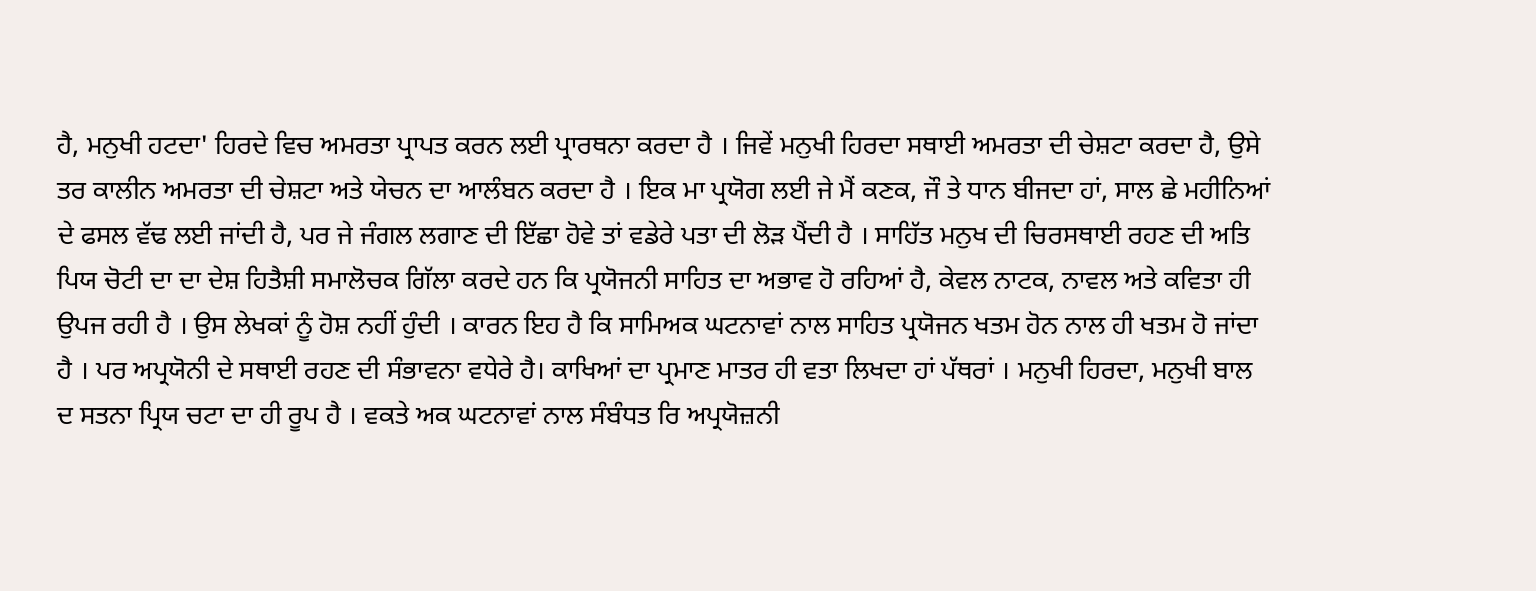ਹੈ, ਮਨੁਖੀ ਹਟਦਾ' ਹਿਰਦੇ ਵਿਚ ਅਮਰਤਾ ਪ੍ਰਾਪਤ ਕਰਨ ਲਈ ਪ੍ਰਾਰਥਨਾ ਕਰਦਾ ਹੈ । ਜਿਵੇਂ ਮਨੁਖੀ ਹਿਰਦਾ ਸਥਾਈ ਅਮਰਤਾ ਦੀ ਚੇਸ਼ਟਾ ਕਰਦਾ ਹੈ, ਉਸੇ ਤਰ ਕਾਲੀਨ ਅਮਰਤਾ ਦੀ ਚੇਸ਼ਟਾ ਅਤੇ ਯੇਚਨ ਦਾ ਆਲੰਬਨ ਕਰਦਾ ਹੈ । ਇਕ ਮਾ ਪ੍ਰਯੋਗ ਲਈ ਜੇ ਮੈਂ ਕਣਕ, ਜੌ ਤੇ ਧਾਨ ਬੀਜਦਾ ਹਾਂ, ਸਾਲ ਛੇ ਮਹੀਨਿਆਂ ਦੇ ਫਸਲ ਵੱਢ ਲਈ ਜਾਂਦੀ ਹੈ, ਪਰ ਜੇ ਜੰਗਲ ਲਗਾਣ ਦੀ ਇੱਛਾ ਹੋਵੇ ਤਾਂ ਵਡੇਰੇ ਪਤਾ ਦੀ ਲੋੜ ਪੈਂਦੀ ਹੈ । ਸਾਹਿੱਤ ਮਨੁਖ ਦੀ ਚਿਰਸਥਾਈ ਰਹਣ ਦੀ ਅਤਿ ਪਿਯ ਚੋਟੀ ਦਾ ਦਾ ਦੇਸ਼ ਹਿਤੈਸ਼ੀ ਸਮਾਲੋਚਕ ਗਿੱਲਾ ਕਰਦੇ ਹਨ ਕਿ ਪ੍ਰਯੋਜਨੀ ਸਾਹਿਤ ਦਾ ਅਭਾਵ ਹੋ ਰਹਿਆਂ ਹੈ, ਕੇਵਲ ਨਾਟਕ, ਨਾਵਲ ਅਤੇ ਕਵਿਤਾ ਹੀ ਉਪਜ ਰਹੀ ਹੈ । ਉਸ ਲੇਖਕਾਂ ਨੂੰ ਹੋਸ਼ ਨਹੀਂ ਹੁੰਦੀ । ਕਾਰਨ ਇਹ ਹੈ ਕਿ ਸਾਮਿਅਕ ਘਟਨਾਵਾਂ ਨਾਲ ਸਾਹਿਤ ਪ੍ਰਯੋਜਨ ਖਤਮ ਹੋਨ ਨਾਲ ਹੀ ਖਤਮ ਹੋ ਜਾਂਦਾ ਹੈ । ਪਰ ਅਪ੍ਰਯੋਨੀ ਦੇ ਸਥਾਈ ਰਹਣ ਦੀ ਸੰਭਾਵਨਾ ਵਧੇਰੇ ਹੈ। ਕਾਖਿਆਂ ਦਾ ਪ੍ਰਮਾਣ ਮਾਤਰ ਹੀ ਵਤਾ ਲਿਖਦਾ ਹਾਂ ਪੱਥਰਾਂ । ਮਨੁਖੀ ਹਿਰਦਾ, ਮਨੁਖੀ ਬਾਲ ਦ ਸਤਨਾ ਪ੍ਰਿਯ ਚਟਾ ਦਾ ਹੀ ਰੂਪ ਹੈ । ਵਕਤੇ ਅਕ ਘਟਨਾਵਾਂ ਨਾਲ ਸੰਬੰਧਤ ਰਿ ਅਪ੍ਰਯੋਜ਼ਨੀ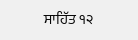ਸਾਹਿੱਤ ੧੨